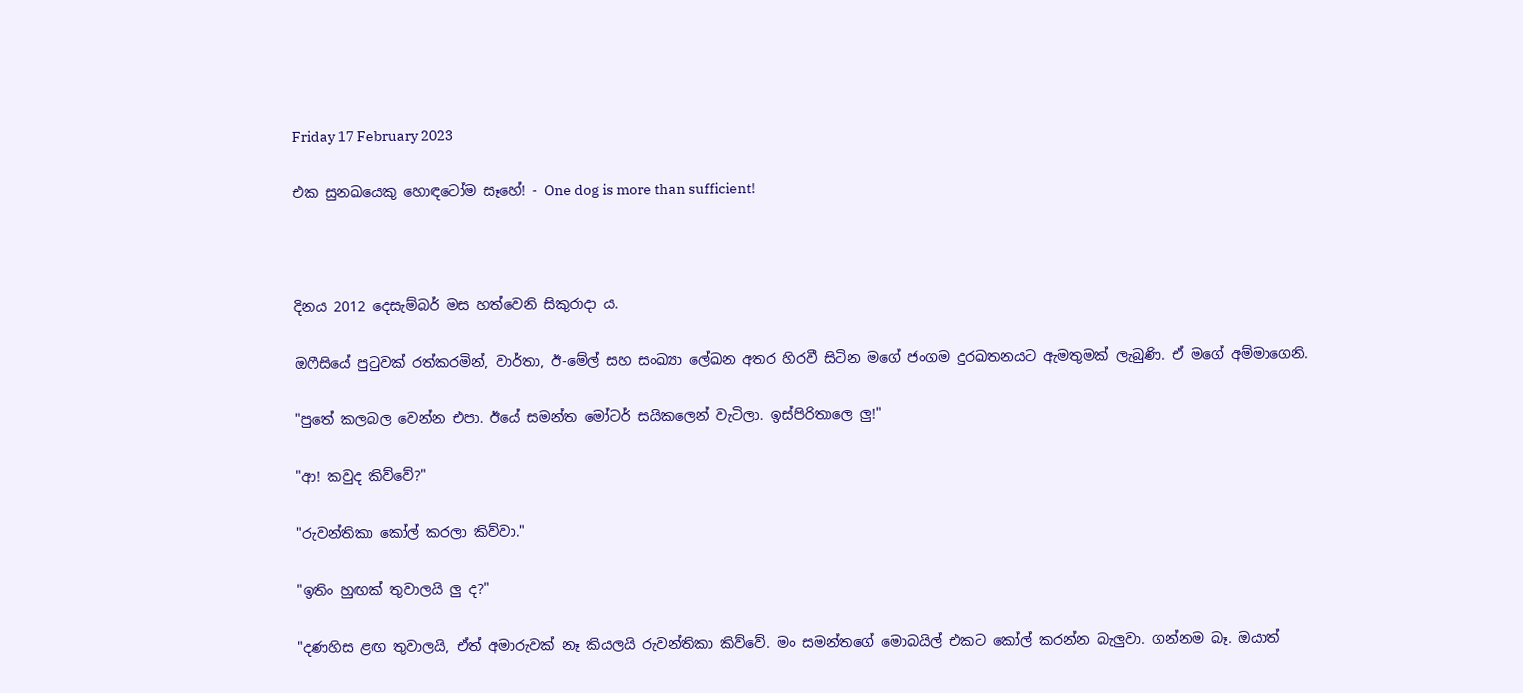Friday 17 February 2023

එක සුනඛයෙකු හොඳටෝම සෑහේ! - One dog is more than sufficient!



දිනය 2012 දෙසැම්බර් මස හත්වෙනි සිකුරාදා ය.

ඔෆීසියේ පුටුවක් රත්කරමින්, වාර්තා, ඊ-මේල් සහ සංඛ්‍යා ලේඛන අතර හිරවී සිටින මගේ ජංගම දුරඛතනයට ඇමතුමක් ලැබුණි. ඒ මගේ අම්මාගෙනි.

"පුතේ කලබල වෙන්න එපා. ඊයේ සමන්ත මෝටර් සයිකලෙන් වැටිලා. ඉස්පිරිතාලෙ ලු!"

"ආ! කවුද කිව්වේ?"

"රුවන්තිකා කෝල් කරලා කිව්වා."

"ඉතිං හුඟක් තුවාලයි ලු ද?"

"දණහිස ළඟ තුවාලයි, ඒත් අමාරුවක් නෑ කියලයි රුවන්තිකා කිව්වේ. මං සමන්තගේ මොබයිල් එකට කෝල් කරන්න බැලුවා. ගන්නම බෑ. ඔයාත්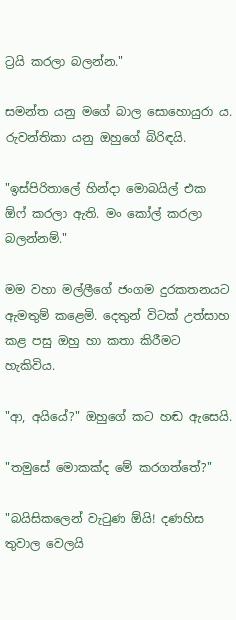ට්‍රයි කරලා බලන්න."

සමන්ත යනු මගේ බාල සොහොයුරා ය. රුවන්තිකා යනු ඔහුගේ බිරිඳයි.

"ඉස්පිරිතාලේ හින්දා මොබයිල් එක ඕෆ් කරලා ඇති. මං කෝල් කරලා බලන්නම්."

මම වහා මල්ලීගේ ජංගම දුරකතනයට ඇමතුම් කළෙමි. දෙතුන් විටක් උත්සාහ කළ පසු ඔහු හා කතා කිරීමට හැකිවිය.

"ආ, අයියේ?" ඔහුගේ කට හඬ ඇසෙයි.

"තමුසේ මොකක්ද මේ කරගත්තේ?"

"බයිසිකලෙන් වැටුණ ඕයි! දණහිස තුවාල වෙලයි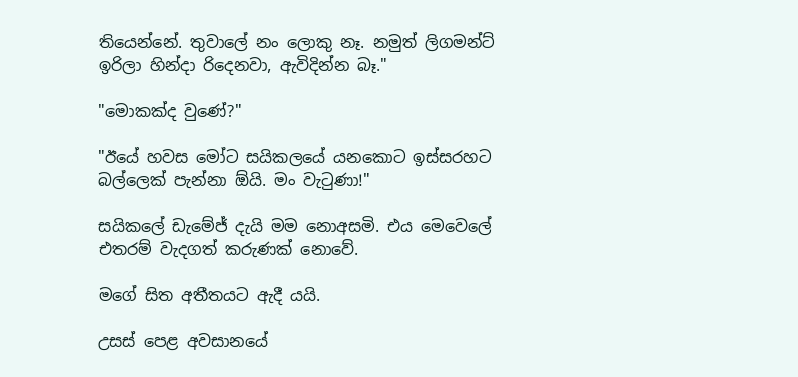තියෙන්නේ. තුවාලේ නං ලොකු නෑ. නමුත් ලිගමන්ට් ඉරිලා හින්දා රිදෙනවා, ඇවිදින්න බෑ."

"මොකක්ද වුණේ?"

"ඊයේ හවස මෝට සයිකලයේ යනකොට ඉස්සරහට බල්ලෙක් පැන්නා ඕයි. මං වැටුණා!"

සයිකලේ ඩැමේජ් දැයි මම නොඅසමි. එය මෙවෙලේ එතරම් වැදගත් කරුණක් නොවේ.

මගේ සිත අතීතයට ඇදී යයි.

උසස් පෙළ අවසානයේ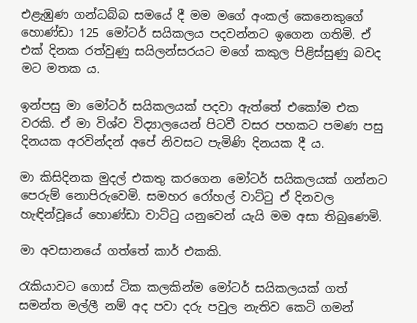එළැඹුණ ගන්ධබ්බ සමයේ දී මම මගේ අංකල් කෙනෙකුගේ හොණ්ඩා 125 මෝටර් සයිකලය පදවන්නට ඉගෙන ගතිමි. ඒ එක් දිනක රත්වුණු සයිලන්සරයට මගේ කකුල පිළිස්සුණු බවද මට මතක ය.

ඉන්පසු මා මෝටර් සයිකලයක් පදවා ඇත්තේ එකෝම එක වරකි. ඒ මා විශ්ව විද්‍යාලයෙන් පිටවී වසර පහකට පමණ පසු දිනයක අරවින්දන් අපේ නිවසට පැමිණි දිනයක දී ය.

මා කිසිදිනක මුදල් එකතු කරගෙන මෝටර් සයිකලයක් ගන්නට පෙරුම් නොපිරුවෙමි. සමහර රෝහල් වාට්ටු ඒ දිනවල හැඳින්වූයේ හොණ්ඩා වාට්ටු යනුවෙන් යැයි මම අසා තිබුණෙමි.

මා අවසානයේ ගත්තේ කාර් එකකි.

රැකියාවට ගොස් ටික කලකින්ම මෝටර් සයිකලයක් ගත් සමන්ත මල්ලී නම් අද පවා දරු පවුල නැතිව කෙටි ගමන්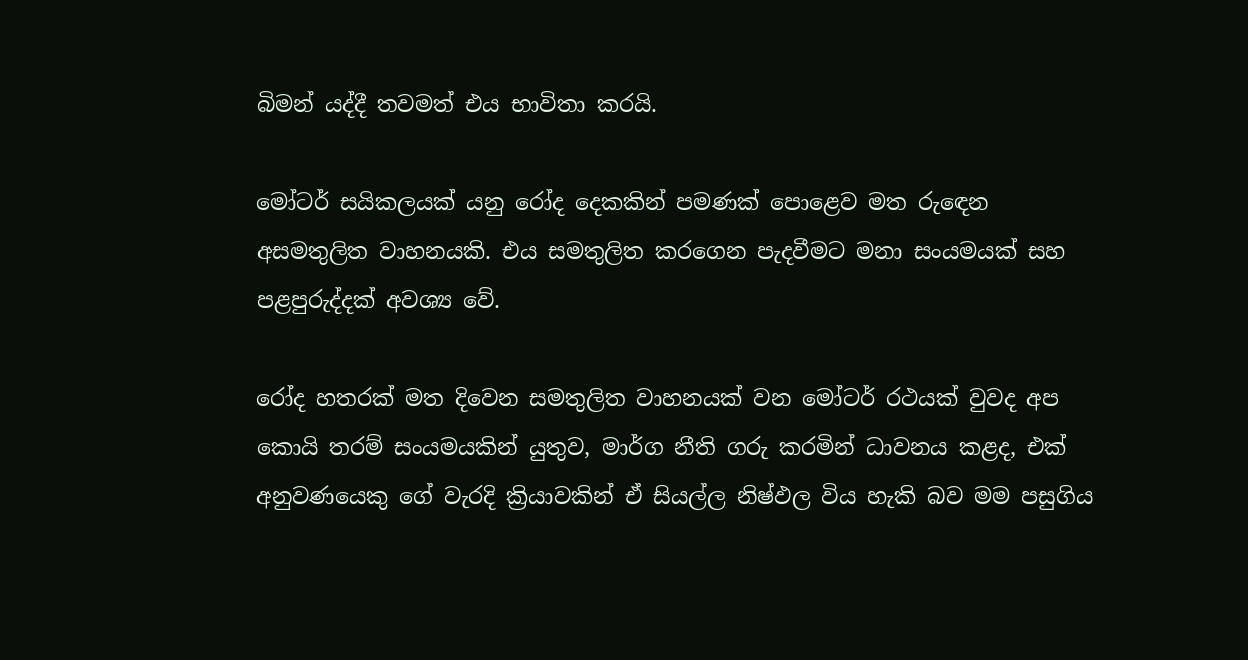බිමන් යද්දී තවමත් එය භාවිතා කරයි.

මෝටර් සයිකලයක් යනු රෝද දෙකකින් පමණක් පොළෙව මත රුඳෙන අසමතුලිත වාහනයකි. එය සමතුලිත කරගෙන පැදවීමට මනා සංයමයක් සහ පළපුරුද්දක් අවශ්‍ය වේ.

රෝද හතරක් මත දිවෙන සමතුලිත වාහනයක් වන මෝටර් රථයක් වුවද අප කොයි තරම් සංයමයකින් යුතුව, මාර්ග නීති ගරු කරමින් ධාවනය කළද, එක් අනුවණයෙකු ගේ වැරදි ක්‍රියාවකින් ඒ සියල්ල නිෂ්ඵල විය හැකි බව මම පසුගිය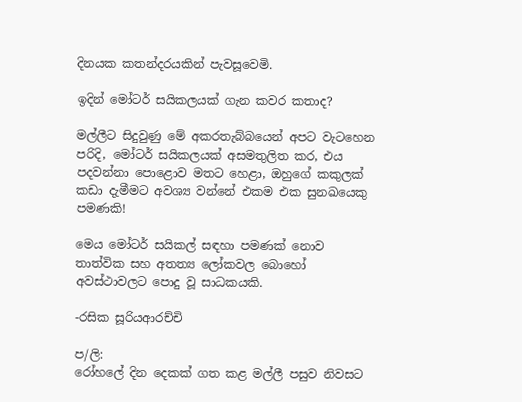දිනයක කතන්දරයකින් පැවසූවෙමි.

ඉදින් මෝටර් සයිකලයක් ගැන කවර කතාද?

මල්ලීට සිදුවුණු මේ අකරතැබ්බයෙන් අපට වැටහෙන පරිදි, මෝටර් සයිකලයක් අසමතුලිත කර, එය පදවන්නා පොළොව මතට හෙළා, ඔහුගේ කකුලක් කඩා දැමීමට අවශ්‍ය වන්නේ එකම එක සුනඛයෙකු පමණකි!

මෙය මෝටර් සයිකල් සඳහා පමණක් නොව තාත්වික සහ අතත්‍ය ලෝකවල බොහෝ අවස්ථාවලට පොදු වූ සාධකයකි.

-රසික සූරියආරච්චි

ප/ලි:
රෝහලේ දින දෙකක් ගත කළ මල්ලී පසුව නිවසට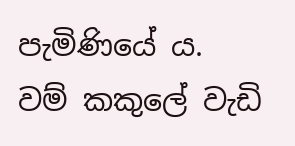පැමිණියේ ය. වම් කකුලේ වැඩි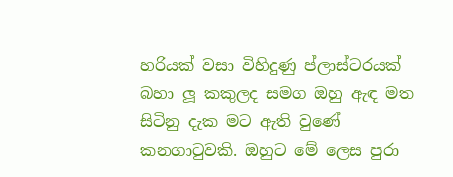හරියක් වසා විහිදුණු ප්ලාස්ටරයක් බහා ලූ කකුලද සමග ඔහු ඇඳ මත සිටිනු දැක මට ඇති වුණේ කනගාටුවකි. ඔහුට මේ ලෙස පුරා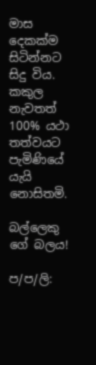මාස දෙකක්ම සිටින්නට සිදු විය. කකුල නැවතත් 100% යථා තත්වයට පැමිණියේ යැයි නොසිතමි.

බල්ලෙකු ගේ බලය!

ප/ප/ලි: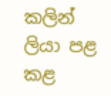කලින් ලියා පළ කළ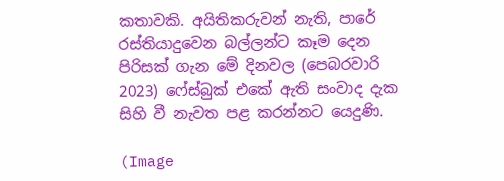කතාවකි. අයිතිකරුවන් නැති, පාරේ රස්තියාදුවෙන බල්ලන්ට කෑම දෙන පිරිසක් ගැන මේ දිනවල (පෙබරවාරි 2023) ෆේස්බුක් එකේ ඇති සංවාද දැක සිහි වී නැවත පළ කරන්නට යෙදුණි.

(Image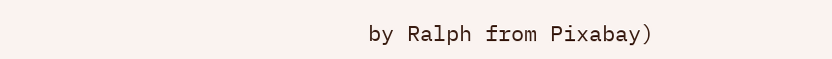by Ralph from Pixabay)